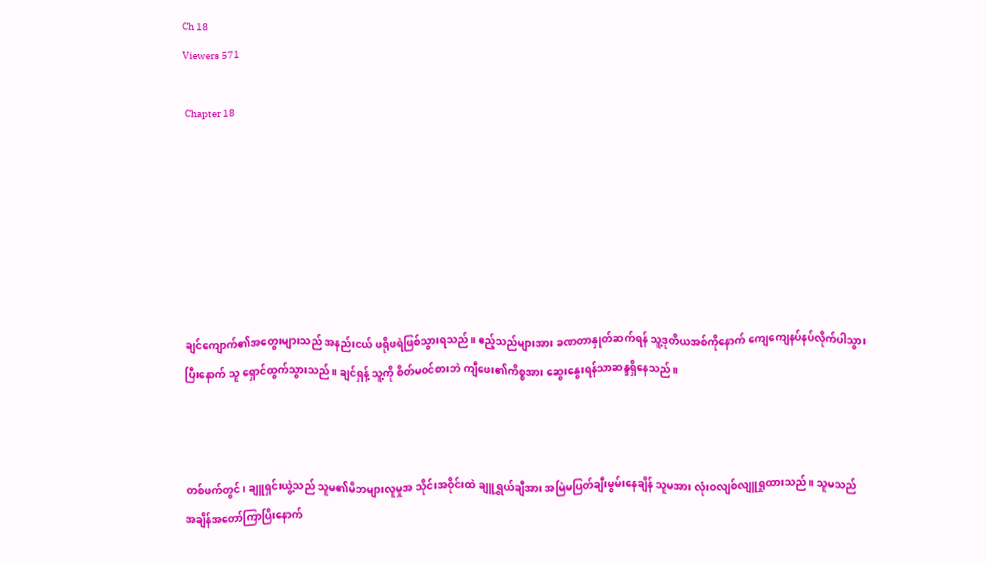Ch 18
Viewers 571

 Chapter 18







ချင်ကျောက်၏အတွေးများသည် အနည်းငယ် ဖရိုဖရဲဖြစ်သွားရသည်။ ဧည့်သည်များအား ခဏတာနှုတ်ဆက်ရန် သူ့ဒုတိယအစ်ကိုနောက် ကျေကျေနပ်နပ်လိုက်ပါသွားပြီးနောက် သူ ရှောင်ထွက်သွားသည်။ ချင်ရှန့် သူ့ကို စိတ်မ၀င်စားဘဲ ကျီဖေး၏ကိစ္စအား ဆွေးနွေးရန်သာဆန္ဒရှိနေသည်။



တစ်ဖက်တွင်၊ ချူရှင်းယွဲ့သည် သူမ၏မိဘများလူမှုအ သိုင်းအဝိုင်းထဲ ချူရွှယ်ချီအား အမြဲမပြတ်ချီးမွမ်းနေချိန် သူမအား လုံးဝလျစ်လျူရှုထားသည်။ သူမသည် အချိန်အတော်ကြာပြိးနောက်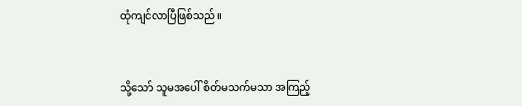ထုံကျင်လာပြီဖြစ်သည်။



သို့သော် သူမအပေါ် စိတ်မသက်မသာ အကြည့်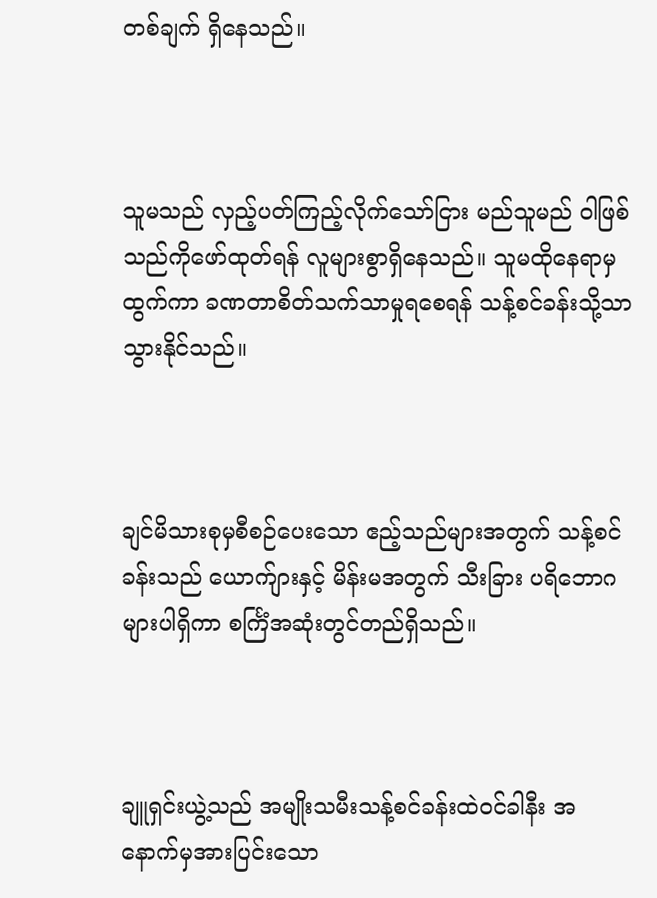တစ်ချက် ရှိနေသည်။



သူမသည် လှည့်ပတ်ကြည့်လိုက်သော်ငြား မည်သူမည် ဝါဖြစ်သည်ကိုဖော်ထုတ်ရန် လူများစွာရှိနေသည်။ သူမထိုနေရာမှထွက်ကာ ခဏတာစိတ်သက်သာမှုရစေရန် သန့်စင်ခန်းသို့သာသွားနိုင်သည်။



ချင်မိသားစုမှစီစဉ်ပေးသော ဧည့်သည်များအတွက် သန့်စင်ခန်းသည် ယောက်ျားနှင့် မိန်းမအတွက် သီးခြား ပရိဘောဂများပါရှိကာ စင်္ကြံအဆုံးတွင်တည်ရှိသည်။



ချူရှင်းယွဲ့သည် အမျိုးသမီးသန့်စင်ခန်းထဲဝင်ခါနီး အ နောက်မှအားပြင်းသော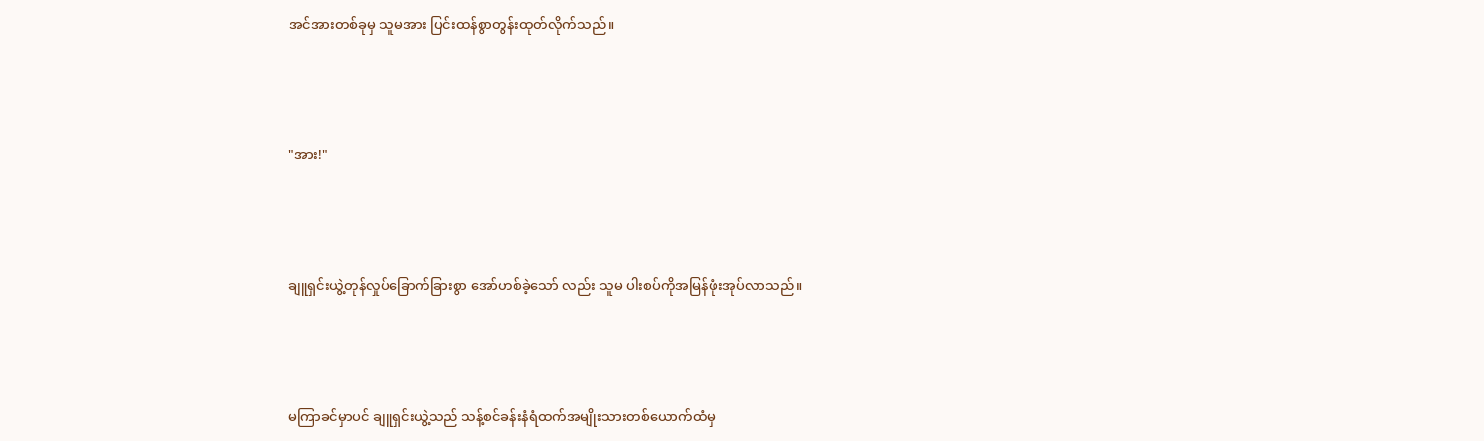အင်အားတစ်ခုမှ သူမအား ပြင်းထန်စွာတွန်းထုတ်လိုက်သည်။



"အား!"



ချူရှင်းယွဲ့တုန်လှုပ်ခြောက်ခြားစွာ အော်ဟစ်ခဲ့သော် လည်း သူမ ပါးစပ်ကိုအမြန်ဖုံးအုပ်လာသည်။



မကြာခင်မှာပင် ချူရှင်းယွဲ့သည် သန့်စင်ခန်းနံရံထက်အမျိုးသားတစ်ယောက်ထံမှ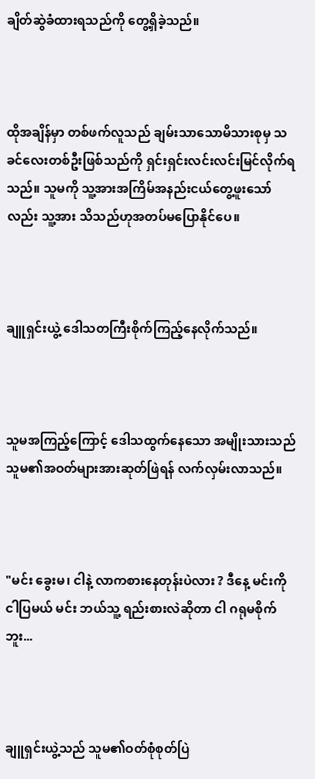ချိတ်ဆွဲခံထားရသည်ကို တွေ့ရှိခဲ့သည်။



ထိုအချိန်မှာ တစ်ဖက်လူသည် ချမ်းသာသောမိသားစုမှ သခင်လေးတစ်ဦးဖြစ်သည်ကို ရှင်းရှင်းလင်းလင်းမြင်လိုက်ရသည်။ သူမကို သူ့အားအကြိမ်အနည်းငယ်တွေ့ဖူးသော်လည်း သူ့အား သိသည်ဟုအတပ်မပြောနိုင်ပေ။



ချူရှင်းယွဲ့ ဒေါသတကြီးစိုက်ကြည့်နေလိုက်သည်။



သူမအကြည့်ကြောင့် ဒေါသထွက်နေသော အမျိုးသားသည် သူမ၏အဝတ်များအားဆုတ်ဖြဲရန် လက်လှမ်းလာသည်။



"မင်း ခွေးမ၊ ငါနဲ့ လာကစားနေတုန်းပဲလား ? ဒီနေ့ မင်းကို ငါပြမယ် မင်း ဘယ်သူ့ ရည်းစားလဲဆိုတာ ငါ ဂရုမစိုက်ဘူး...



ချူရှင်းယွဲ့သည် သူမ၏ဝတ်စုံစုတ်ပြဲ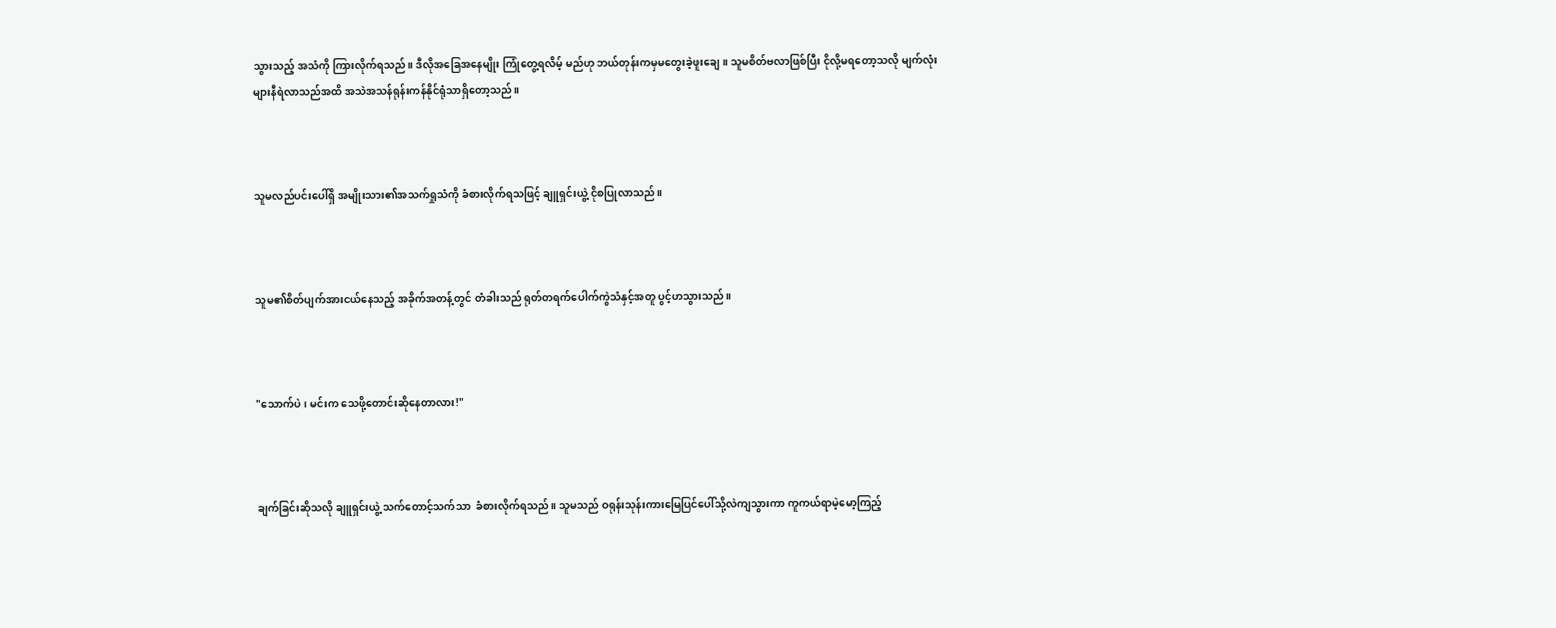သွားသည့် အသံကို ကြားလိုက်ရသည်။ ဒီလိုအခြေအနေမျိုး ကြုံတွေ့ရလိမ့် မည်ဟု ဘယ်တုန်းကမှမတွေးခဲ့ဖူးချေ။ သူမစိတ်ဗလာဖြစ်ပြီး ငိုလို့မရတော့သလို မျက်လုံးများနီရဲလာသည်အထိ အသဲအသန်ရုန်းကန်နိုင်ရုံသာရှိတော့သည်။



သူမလည်ပင်းပေါ်ရှိ အမျိုးသား၏အသက်ရှုသံကို ခံစားလိုက်ရသဖြင့် ချူရှင်းယွဲ့ ငိုစပြုလာသည်။



သူမ၏စိတ်ပျက်အားငယ်နေသည့် အခိုက်အတန့်တွင် တံခါးသည် ရုတ်တရက်ပေါက်ကွဲသံနှင့်အတူ ပွင့်ဟသွားသည်။



"သောက်ပဲ၊ မင်းက သေဖို့တောင်းဆိုနေတာလား!"



ချက်ခြင်းဆိုသလို ချူရှင်းယွဲ့ သက်တောင့်သက်သာ  ခံစားလိုက်ရသည်။ သူမသည် ဝရုန်းသုန်းကားမြေပြင်ပေါ်သို့လဲကျသွားကာ ကူကယ်ရာမဲ့မော့ကြည့်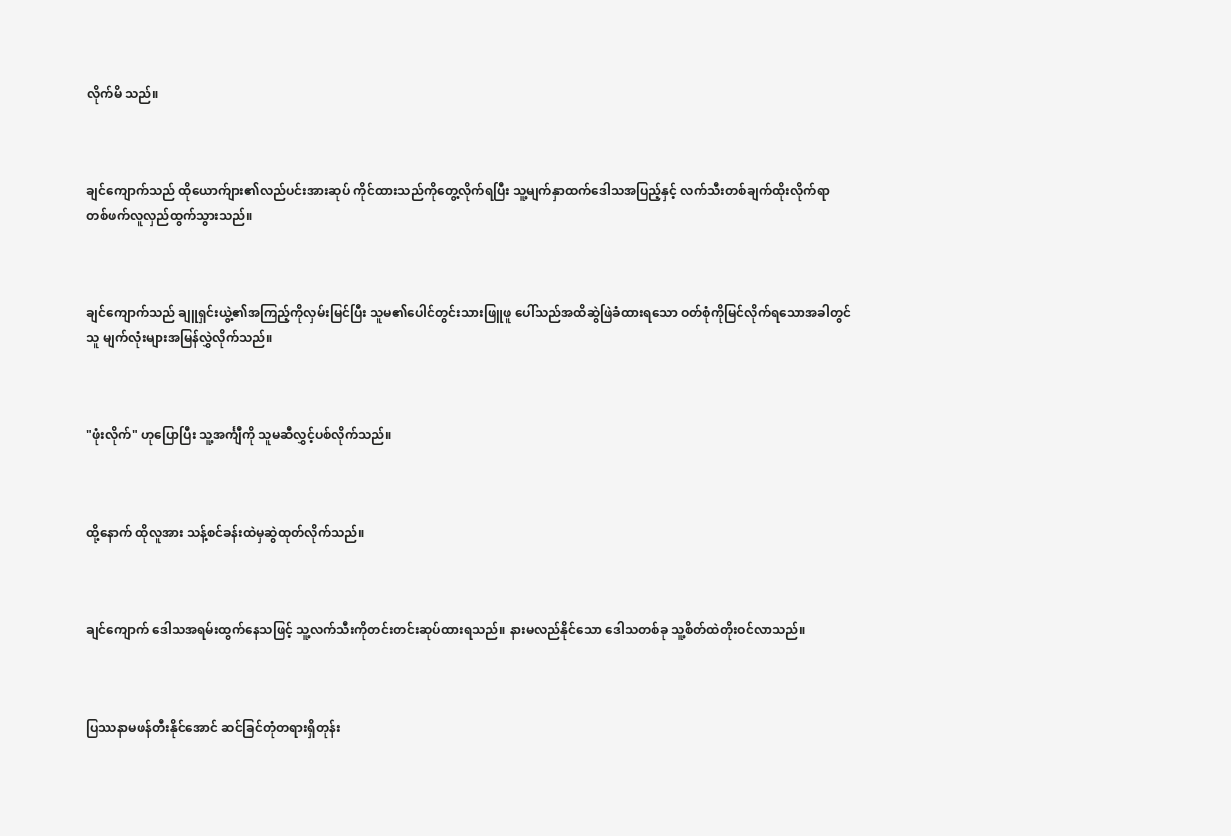လိုက်မိ သည်။



ချင်ကျောက်သည် ထိုယောက်ျား၏လည်ပင်းအားဆုပ် ကိုင်ထားသည်ကိုတွေ့လိုက်ရပြီး သူ့မျက်နှာထက်ဒေါသအပြည့်နှင့် လက်သီးတစ်ချက်ထိုးလိုက်ရာ တစ်ဖက်လူလှည်ထွက်သွားသည်။



ချင်ကျောက်သည် ချူရှင်းယွဲ့၏အကြည့်ကိုလှမ်းမြင်ပြီး သူမ၏ပေါင်တွင်းသားဖြူဖူ ပေါ်သည်အထိဆွဲဖြဲခံထားရသော ဝတ်စုံကိုမြင်လိုက်ရသောအခါတွင် သူ မျက်လုံးများအမြန်လွှဲလိုက်သည်။



"ဖုံးလိုက်" ဟုပြောပြီး သူ့အင်္ကျီကို သူမဆီလွှင့်ပစ်လိုက်သည်။



ထို့နောက် ထိုလူအား သန့်စင်ခန်းထဲမှဆွဲထုတ်လိုက်သည်။



ချင်ကျောက် ဒေါသအရမ်းထွက်နေသဖြင့် သူ့လက်သီးကိုတင်းတင်းဆုပ်ထားရသည်။ နားမလည်နိုင်သော ဒေါသတစ်ခု သူ့စိတ်ထဲတိုးဝင်လာသည်။



ပြဿနာမဖန်တီးနိုင်အောင် ဆင်ခြင်တုံတရားရှိတုန်း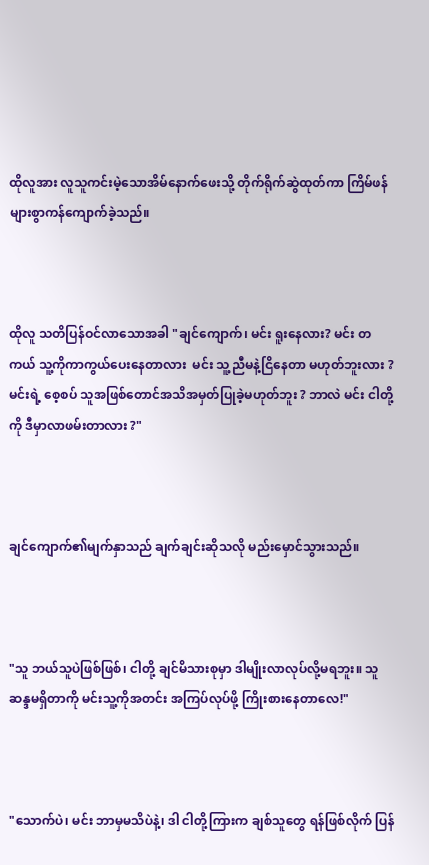ထိုလူအား လူသူကင်းမဲ့သောအိမ်နောက်ဖေးသို့ တိုက်ရိုက်ဆွဲထုတ်ကာ ကြိမ်ဖန်များစွာကန်ကျောက်ခဲ့သည်။



ထိုလူ သတိပြန်ဝင်လာသောအခါ "ချင်ကျောက်၊ မင်း ရူးနေလား? မင်း တကယ် သူ့ကိုကာကွယ်ပေးနေတာလား  မင်း သူ့ညီမနဲ့ငြိ‌နေတာ မဟုတ်ဘူးလား ? မင်းရဲ့ စေ့စပ် သူအဖြစ်တောင်အသိအမှတ်ပြုခဲ့မဟုတ်ဘူး ? ဘာလဲ မင်း ငါတို့ကို ဒီမှာလာဖမ်းတာလား ?"



ချင်ကျောက်၏မျက်နှာသည် ချက်ချင်းဆိုသလို မည်းမှောင်သွားသည်။



"သူ ဘယ်သူပဲဖြစ်ဖြစ်၊ ငါတို့ ချင်မိသားစုမှာ ဒါမျိုးလာလုပ်လို့မရဘူး။ သူ ဆန္ဒမရှိတာကို မင်းသူ့ကိုအတင်း အကြပ်လုပ်ဖို့ ကြိုးစားနေတာလေ!"



"သောက်ပဲ၊ မင်း ဘာမှမသိပဲနဲ့၊ ဒါ ငါတို့ကြားက ချစ်သူတွေ ရန်ဖြစ်လိုက် ပြန်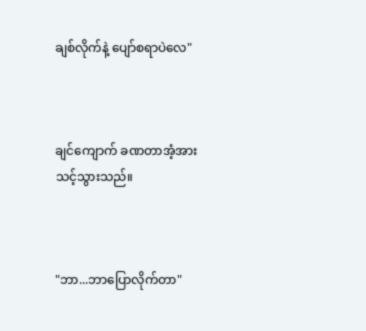ချစ်လိုက်နဲ့ ပျော်စရာပဲလေ"



ချင်ကျောက် ခဏတာအံ့အားသင့်သွားသည်။



"ဘာ...ဘာပြောလိုက်တာ"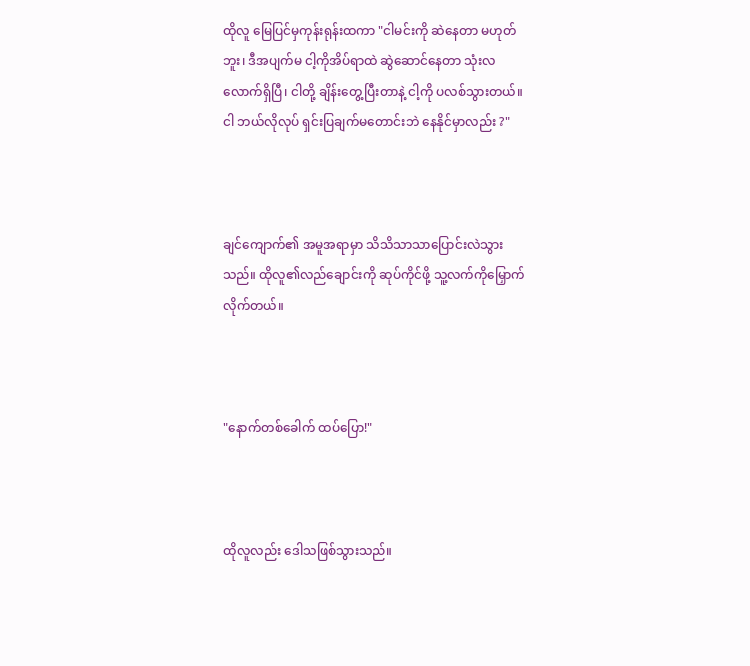ထိုလူ မြေပြင်မှကုန်းရုန်းထကာ "ငါမင်းကို ဆဲနေတာ မဟုတ်ဘူး၊ ဒီအပျက်မ ငါ့ကိုအိပ်ရာထဲ ဆွဲဆောင်နေတာ သုံးလလောက်ရှိပြီ၊ ငါတို့ ချိန်းတွေ့ပြီးတာနဲ့ ငါ့ကို ပလစ်သွားတယ်။ ငါ ဘယ်လိုလုပ် ရှင်းပြချက်မတောင်းဘဲ နေနိုင်မှာလည်း ?"



ချင်ကျောက်၏ အမူအရာမှာ သိသိသာသာပြောင်းလဲသွားသည်။ ထိုလူ၏လည်ချောင်းကို ဆုပ်ကိုင်ဖို့ သူ့လက်ကိုမြှောက်လိုက်တယ်။



"နောက်တစ်ခေါက် ထပ်ပြော!"



ထိုလူလည်း ဒေါသဖြစ်သွားသည်။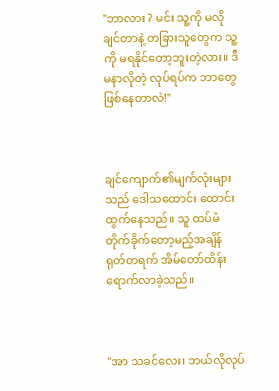"ဘာလား ? မင်း သူ့ကို မလိုချင်တာနဲ့ တခြားသူတွေက သူ့ကို မရနိုင်တော့ဘူးတဲ့လား။ ဒီမနာလိုတဲ့ လုပ်ရပ်က ဘာတွေဖြစ်နေတာလဲ!"



ချင်ကျောက်၏မျက်လုံးများသည် ဒေါသထောင်း ထောင်းထွက်နေသည်။ သူ ထပ်မံတိုက်ခိုက်တော့မည့်အချိန် ရုတ်တရက် အိမ်တော်ထိန်းရောက်လာခဲ့သည်။



"အာ သခင်လေး၊ ဘယ်လိုလုပ်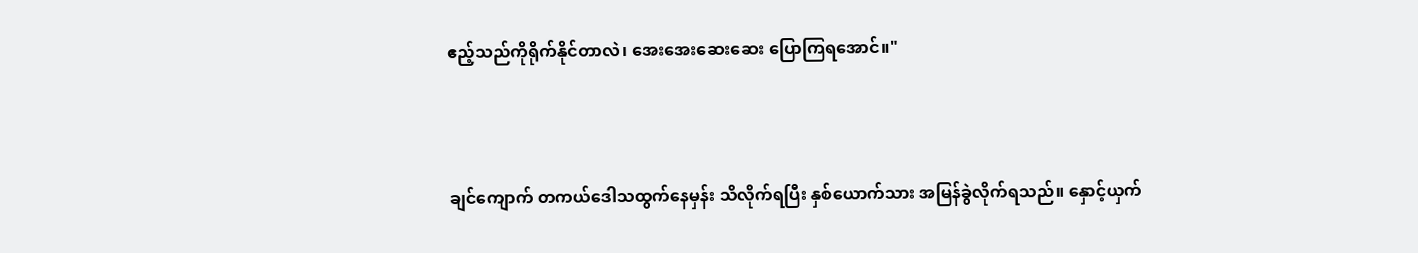ဧည့်သည်ကိုရိုက်နိုင်တာလဲ၊ အေးအေးဆေးဆေး ပြောကြရအောင်။"



ချင်ကျောက် တကယ်ဒေါသထွက်နေမှန်း သိလိုက်ရပြီး နှစ်ယောက်သား အမြန်ခွဲလိုက်ရသည်။ နှောင့်ယှက်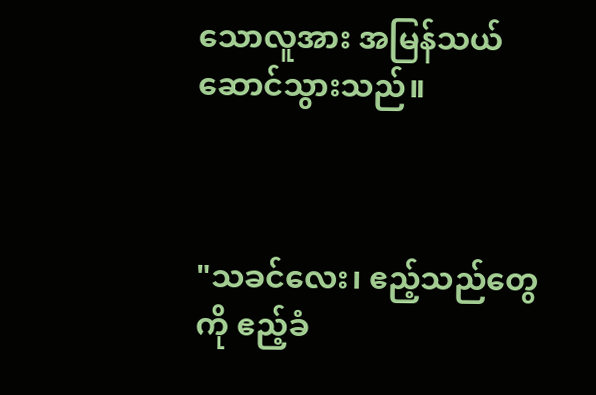သောလူအား အမြန်သယ်ဆောင်သွားသည်။



"သခင်လေး၊ ဧည့်သည်တွေကို ဧည့်ခံ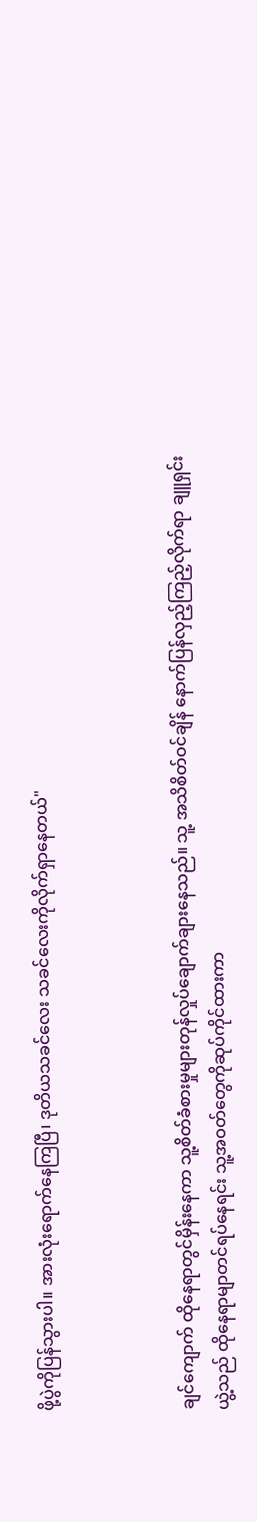ဖို့ပွဲကိုပြန်သွားပါ။ အားလုံးရောက်နေကြပြီ၊ ဒုတိယသခင်လေး သခင်လေးကိုလိုက်ရှာနေတယ်"



ချင်ကျောက် ထိုနေရာတွင်မှိန်းနေကာ သူ့စိတ်ခံစားမှုများတုန်လှုပ်ချောက်ချားနေသည်။ သူ့ အသိစိတ်ဝင်ချိန် နောက်ပြန်လှည့်ကြည့်လိုက်ရာ ချူရှင်းယွဲ့သည် ထိုနေရာမျာတင်ရပ်နေရင်း သူ့အဝတ်တွေကိုဆုပ်ကိုင်ထားကာ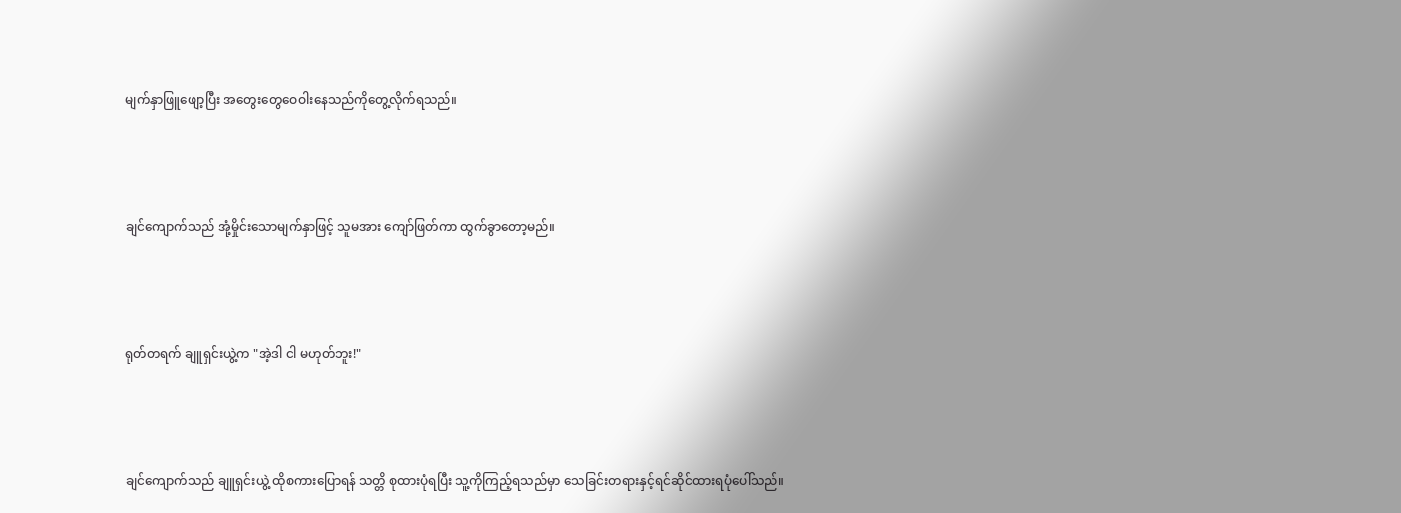မျက်နှာဖြူဖျော့ပြီး အတွေးတွေဝေဝါးနေသည်ကိုတွေ့လိုက်ရသည်။



ချင်ကျောက်သည် အုံ့မှိုင်းသောမျက်နှာဖြင့် သူမအား ကျော်ဖြတ်ကာ ထွက်ခွာတော့မည်။



ရုတ်တရက် ချူရှင်းယွဲ့က "အဲ့ဒါ ငါ မဟုတ်ဘူး!"



ချင်ကျောက်သည် ချူရှင်းယွဲ့ ထိုစကားပြောရန် သတ္တိ စုထားပုံရပြီး သူ့ကိုကြည့်ရသည်မှာ သေခြင်းတရားနှင့်ရင်ဆိုင်ထားရပုံပေါ်သည်။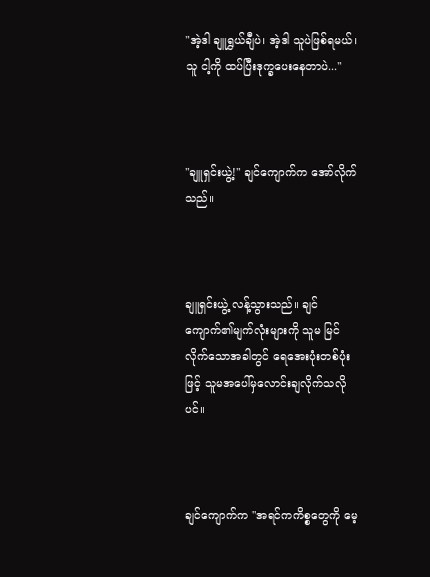"အဲ့ဒါ ချူရွှယ်ချီပဲ၊ အဲ့ဒါ သူပဲဖြစ်ရမယ်၊ သူ ငါ့ကို ထပ်ပြီးဒုက္ခပေးနေတာပဲ..."



"ချူရှင်းယွဲ့!" ချင်ကျောက်က အော်လိုက်သည်။



ချူရှင်းယွဲ့ လန့်သွားသည်။ ချင်ကျောက်၏မျက်လုံးများကို သူမ မြင်လိုက်သောအခါတွင် ရေအေးပုံးတစ်ပုံးဖြင့် သူမအပေါ်မှလောင်းချလိုက်သလိုပင်။



ချင်ကျောက်က "အရင်ကကိစ္စတွေကို မေ့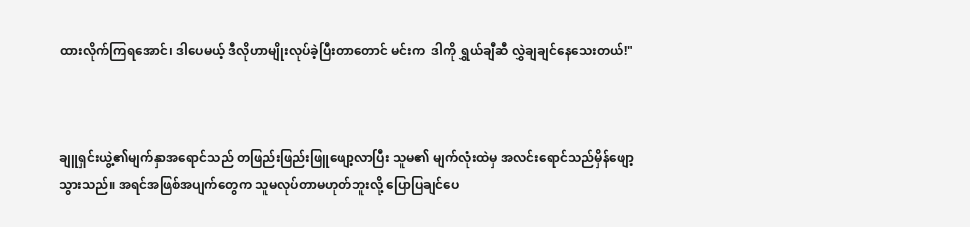ထားလိုက်ကြရအောင်၊ ဒါပေမယ့် ဒီလိုဟာမျိုးလုပ်ခဲ့ပြီးတာတောင် မင်းက  ဒါကို ရွှယ်ချီဆီ လွှဲချချင်နေသေးတယ်!"



ချူရှင်းယွဲ့၏မျက်နှာအရောင်သည် တဖြည်းဖြည်းဖြူဖျော့လာပြီး သူမ၏ မျက်လုံးထဲမှ အလင်းရောင်သည်မှိန်ဖျော့သွားသည်။ အရင်အဖြစ်အပျက်တွေက သူမလုပ်တာမဟုတ်ဘူးလို့ ပြောပြချင်ပေ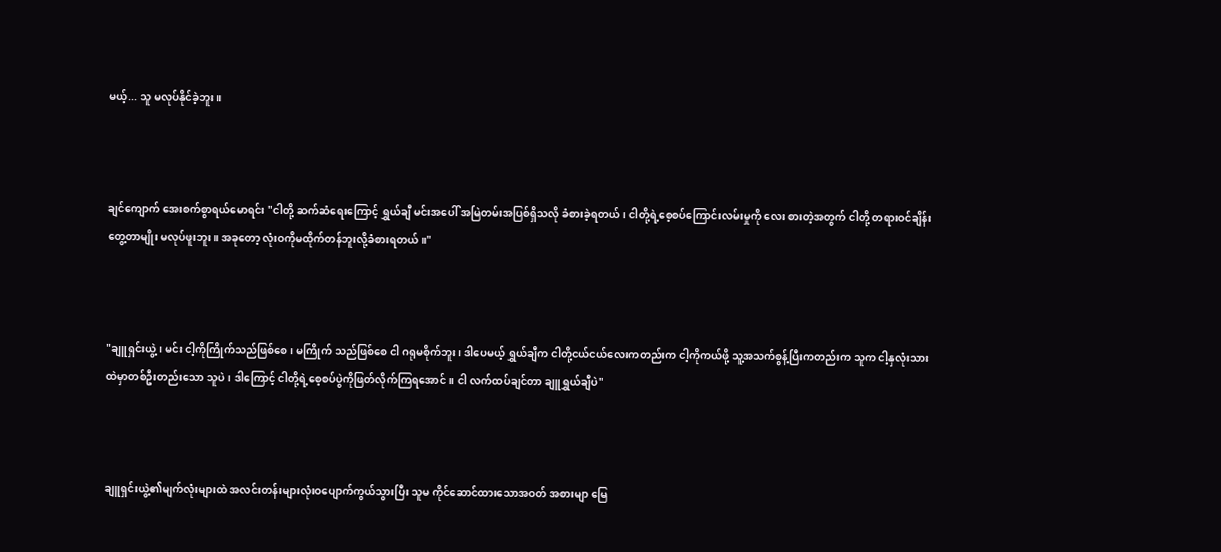မယ့်... သူ မလုပ်နိုင်ခဲ့ဘူး။



ချင်ကျောက် အေးစက်စွာရယ်မောရင်း "ငါတို့ ဆက်ဆံရေးကြောင့် ရွှယ်ချီ မင်းအပေါ် အမြဲတမ်းအပြစ်ရှိသလို ခံစားခဲ့ရတယ်၊ ငါတို့ရဲ့စေ့စပ်ကြောင်းလမ်းမှုကို လေး စားတဲ့အတွက် ငါတို့ တရားဝင်ချိန်းတွေ့တာမျိုး မလုပ်ဖူးဘူး။ အခုတော့ လုံးဝကိုမထိုက်တန်ဘူးလို့ခံစားရတယ်။"



"ချူရှင်းယွဲ့၊ မင်း ငါ့ကိုကြိုက်သည်ဖြစ်စေ၊ မကြိုက် သည်ဖြစ်စေ ငါ ဂရုမစိုက်ဘူး၊ ဒါပေမယ့် ရွှယ်ချီက ငါတို့ငယ်ငယ်လေးကတည်းက ငါ့ကိုကယ်ဖို့ သူ့အသက်စွန့်ပြီးကတည်းက သူက ငါ့နှလုံးသားထဲမှာတစ်ဦးတည်းသော သူပဲ၊ ဒါကြောင့် ငါတို့ရဲ့စေ့စပ်ပွဲကိုဖြတ်လိုက်ကြရအောင်။ ငါ လက်ထပ်ချင်တာ ချူရွှယ်ချီပဲ"



ချူရှင်းယွဲ့၏မျက်လုံးများထဲ အလင်းတန်းများလုံးဝပျောက်ကွယ်သွားပြီး သူမ ကိုင်ဆောင်ထားသောအဝတ် အစားမျာ မြေ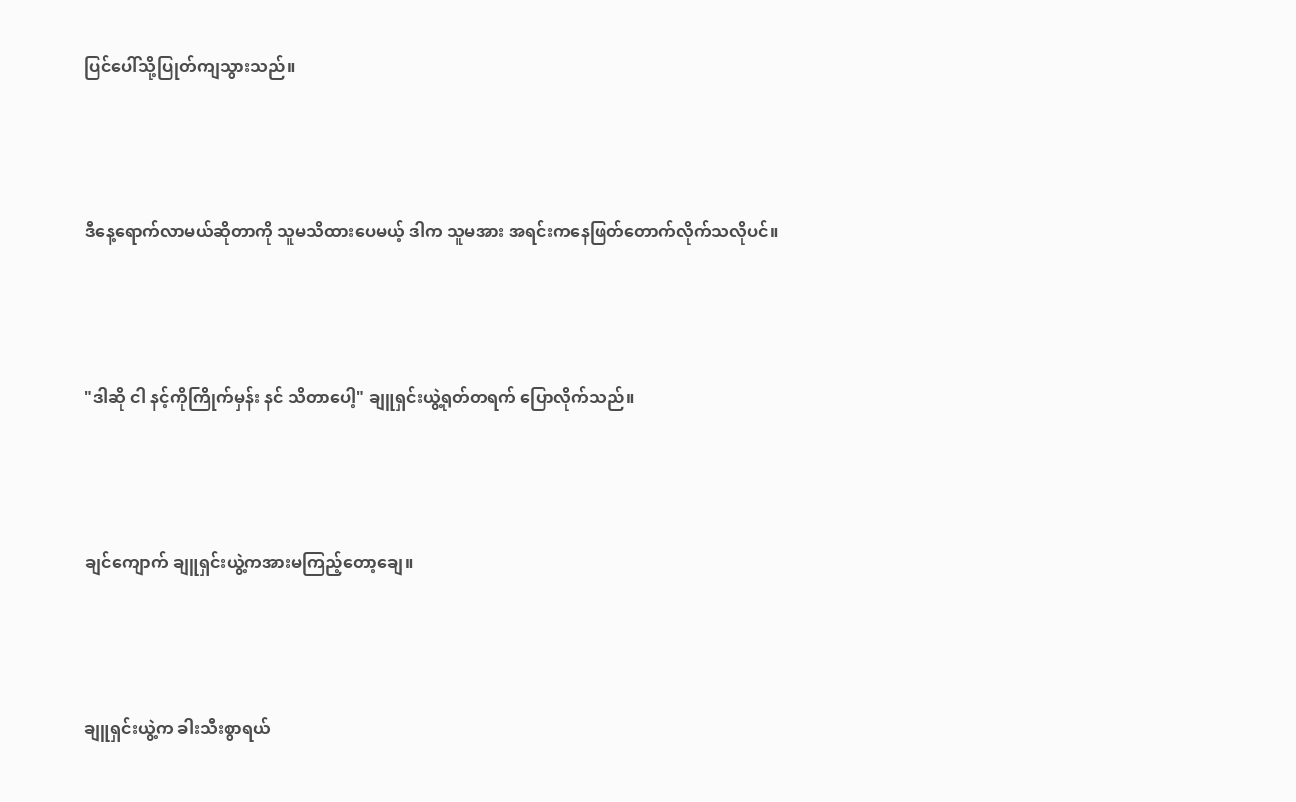ပြင်ပေါ်သို့ပြုတ်ကျသွားသည်။



ဒီနေ့ရောက်လာမယ်ဆိုတာကို သူမသိထားပေမယ့် ဒါက သူမအား အရင်းကနေဖြတ်တောက်လိုက်သလိုပင်။



"ဒါဆို ငါ နင့်ကိုကြိုက်မှန်း နင် သိတာပေါ့" ချူရှင်းယွဲ့ရုတ်တရက် ပြောလိုက်သည်။



ချင်ကျောက် ချူရှင်းယွဲ့ကအားမကြည့်တော့ချေ။



ချူရှင်းယွဲ့က ခါးသီးစွာရယ်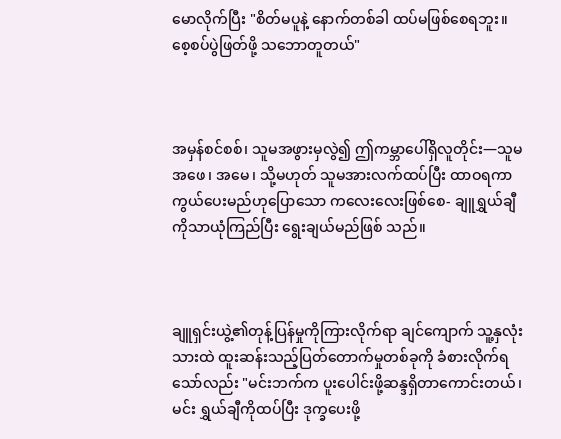မောလိုက်ပြီး "စိတ်မပူနဲ့ နောက်တစ်ခါ ထပ်မဖြစ်စေရဘူး။ စေ့စပ်ပွဲဖြတ်ဖို့ သဘောတူတယ်"



အမှန်စင်စစ်၊ သူမအဖွားမှလွဲ၍ ဤကမ္ဘာပေါ်ရှိလူတိုင်း—သူမ အဖေ၊ အမေ၊ သို့မဟုတ် သူမအားလက်ထပ်ပြီး ထာဝရကာကွယ်ပေးမည်ဟုပြောသော ကလေးလေးဖြစ်စေ- ချူရွှယ်ချီကိုသာယုံကြည်ပြီး ရွေးချယ်မည်ဖြစ် သည်။



ချူရှင်းယွဲ့၏တုန့်ပြန်မှုကိုကြားလိုက်ရာ ချင်ကျောက် သူ့နှလုံးသားထဲ ထူးဆန်းသည့်ပြတ်တောက်မှုတစ်ခုကို ခံစားလိုက်ရသော်လည်း "မင်းဘက်က ပူးပေါင်းဖို့ဆန္ဒရှိတာကောင်းတယ်၊ မင်း ရွှယ်ချီကိုထပ်ပြီး ဒုက္ခပေးဖို့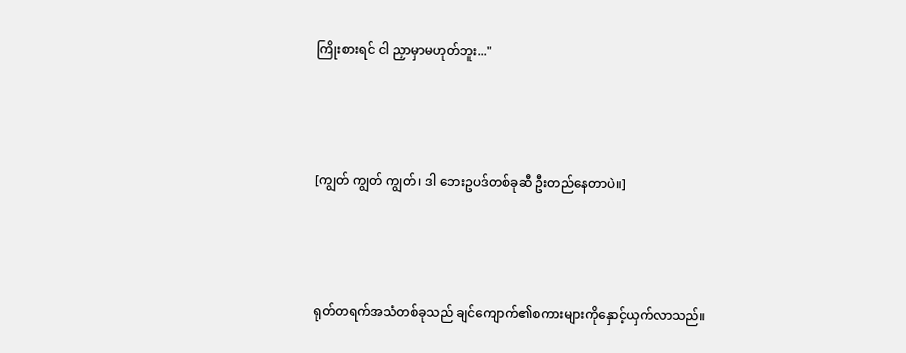ကြိုးစားရင် ငါ ညှာမှာမဟုတ်ဘူး..."



[ကျွတ် ကျွတ် ကျွတ်၊ ဒါ ဘေးဥပဒ်တစ်ခုဆီ ဦးတည်နေတာပဲ။]



ရုတ်တရက်အသံတစ်ခုသည် ချင်ကျောက်၏စကားများကိုနှောင့်ယှက်လာသည်။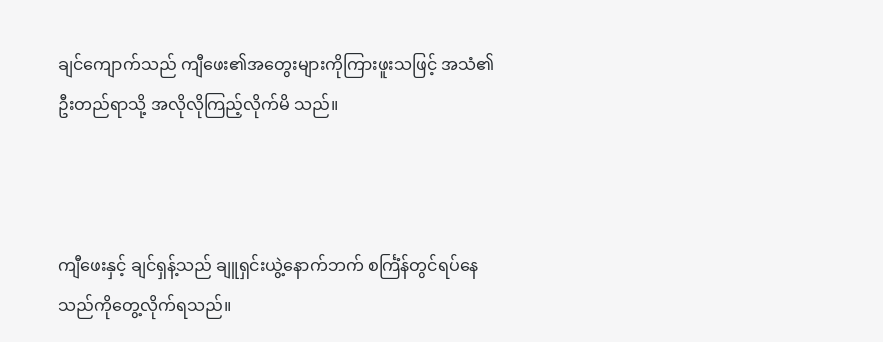ချင်ကျောက်သည် ကျီဖေး၏အတွေးများကိုကြားဖူးသဖြင့် အသံ၏ဦးတည်ရာသို့ အလိုလိုကြည့်လိုက်မိ သည်။



ကျီဖေးနှင့် ချင်ရှန့်သည် ချူရှင်းယွဲ့နောက်ဘက် စင်္ကြံန်တွင်ရပ်နေသည်ကိုတွေ့လိုက်ရသည်။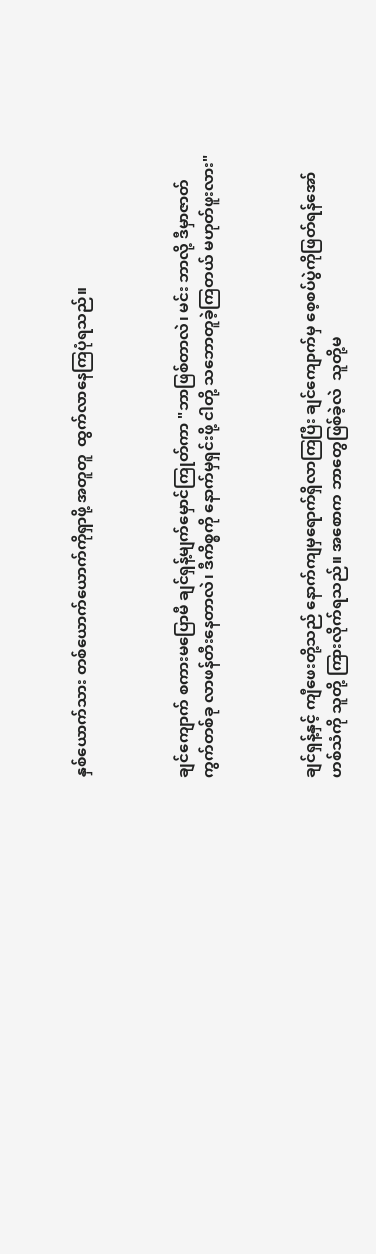နှစ်ယောက်သား တစ်ယောက်ယောက်ကိုရှာဖို့ အတူတူ  ထွက်လာနေကြပုံရသည်။



ချင်ကျောက် စကားမပြောမီ ချင်ရှန့်မျက်မှောင်ကြုတ်ကာ "ဘာဖြစ်တာလဲ၊ မင်း ဘာလို့ ဒီမှာဇာတ်ကွက်တစ်ခု လာဖန်တီးနေတာလဲ၊ ဒီကိစ္စကို နောက်မှရှင်းဖို့ ငါတို့ သဘောတူခဲ့ကြတယ် မဟုတ်ဖူးလား"



ချင်ရှန့်နှင့် ကျီဖေးတို့သည် နောက်ကျမှရောက်ရှိလာကြပြီး ချင်ကျောက်မှ စေ့စပ်ပွဲကိုဖြတ်ရန်အော်ဟစ်သံကို သူတို့ ကြားလိုက်ရသည်။ အစောက ဘာတွေဖြစ်ခဲ့လဲ  သူတို့မ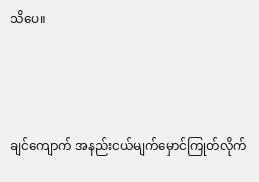သိပေ။



ချင်ကျောက် အနည်းငယ်မျက်မှောင်ကြုတ်လိုက်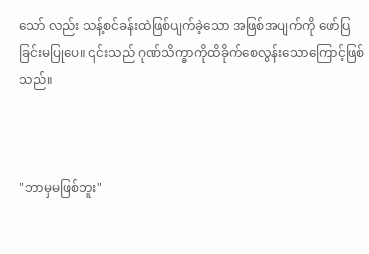သော် လည်း သန့်စင်ခန်းထဲဖြစ်ပျက်ခဲ့သော အဖြစ်အပျက်ကို ဖော်ပြခြင်းမပြုပေ။ ၎င်းသည် ဂုဏ်သိက္ခာကိုထိခိုက်စေလွန်းသောကြောင့်ဖြစ်သည်။



"ဘာမှမဖြစ်ဘူး"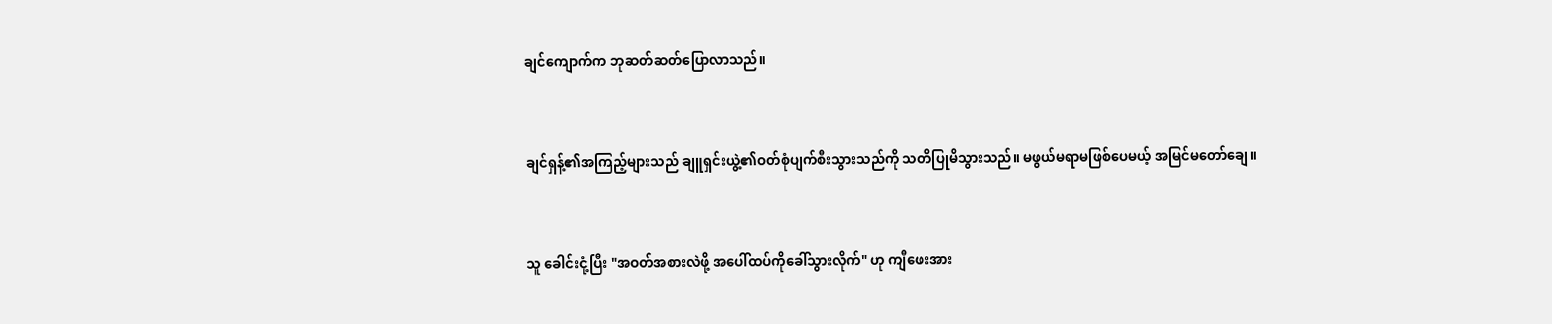ချင်ကျောက်က ဘုဆတ်ဆတ်ပြောလာသည်။



ချင်ရှန့်၏အကြည့်များသည် ချူရှင်းယွဲ့၏ဝတ်စုံပျက်စီးသွားသည်ကို သတိပြုမိသွားသည်။ မဖွယ်မရာမဖြစ်ပေမယ့် အမြင်မတော်ချေ။



သူ ခေါင်းငုံ့ပြီး "အဝတ်အစားလဲဖို့ အပေါ်ထပ်ကိုခေါ်သွားလိုက်" ဟု ကျီဖေးအား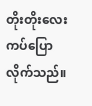တိုးတိုးလေးကပ်ပြောလိုက်သည်။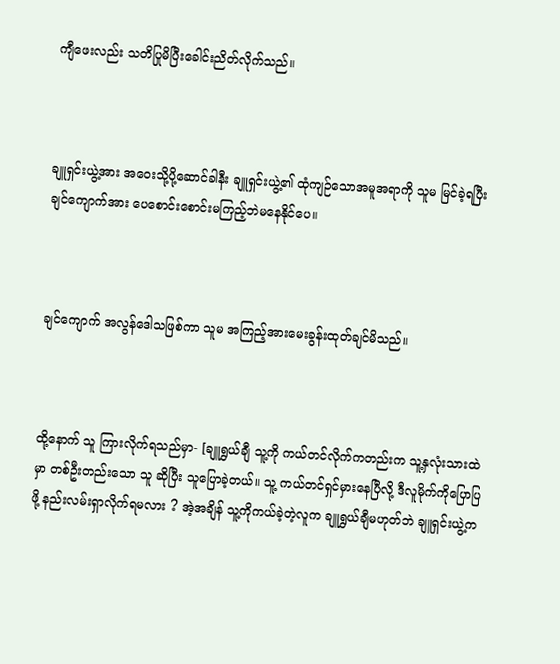ကျီဖေးလည်း သတိပြုမိပြီးခေါင်းညိတ်လိုက်သည်။



ချူရှင်းယွဲ့အား အဝေးသို့ပို့ဆောင်ခါနီး ချူရှင်းယွဲ့၏ ထုံကျဉ်သောအမူအရာကို သူမ မြင်ခဲ့ရပြီး ချင်ကျောက်အား ပေစောင်းစောင်းမကြည့်ဘဲမနေနိုင်ပေ။



ချင်ကျောက် အလွန်ဒေါသဖြစ်ကာ သူမ အကြည့်အားမေးခွန်းထုတ်ချင်မိသည်။



ထို့နောက် သူ ကြားလိုက်ရသည်မှာ- [ချူရွှယ်ချီ သူ့ကို ကယ်တင်လိုက်ကတည်းက သူ့နှလုံးသားထဲမှာ တစ်ဦးတည်းသော သူ ဆိုပြီး သူပြောခဲ့တယ်။ သူ့ ကယ်တင်ရှင်မှားနေပြီလို့ ဒီလူမိုက်ကိုပြောပြဖို့ နည်းလမ်းရှာလိုက်ရမလား ? အဲ့အချိန် သူ့ကိုကယ်ခဲ့တဲ့လူက ချူရွှယ်ချီမဟုတ်ဘဲ ချူရှင်းယွဲ့‌က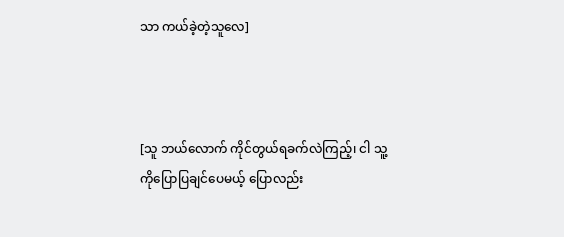သာ ကယ်ခဲ့တဲ့သူလေ]



[သူ ဘယ်လောက် ကိုင်တွယ်ရခက်လဲကြည့်၊ ငါ သူ့ကိုပြောပြချင်ပေမယ့် ပြောလည်း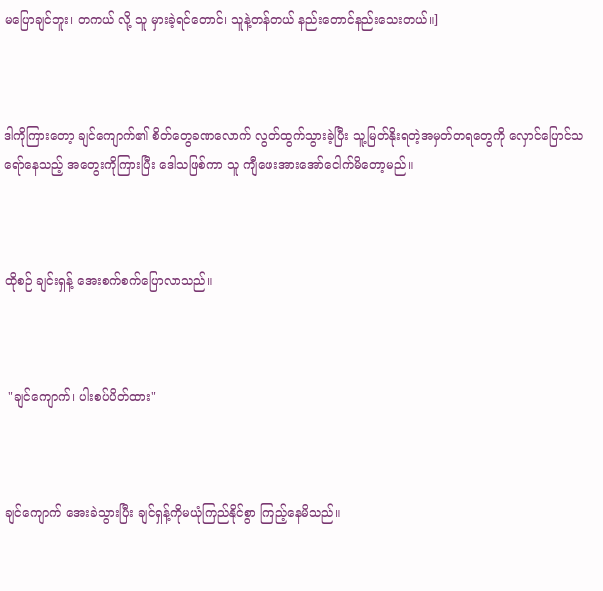မပြောချင်ဘူး၊ တကယ် လို့ သူ မှားခဲ့ရင်တောင်၊ သူနဲ့တန်တယ် နည်းတောင်နည်းသေးတယ်။]



ဒါကိုကြားတော့ ချင်ကျောက်၏ စိတ်တွေခဏလောက် လွတ်ထွက်သွားခဲ့ပြီး သူ့မြတ်နိုးရတဲ့အမှတ်တရတွေကို လှောင်ပြောင်သရော်‌နေသည့် အတွေးကိုကြားပြီး ဒေါသဖြစ်ကာ သူ ကျီဖေးအားအော်ငေါက်မိတော့မည်။



ထိုစဉ် ချင်းရှန့် အေးစက်စက်ပြောလာသည်။



 "ချင်ကျောက်၊ ပါးစပ်ပိတ်ထား"



ချင်ကျောက် အေးခဲသွားပြီး ချင်ရှန့်ကိုမယုံကြည်နိုင်စွာ ကြည့်နေမိသည်။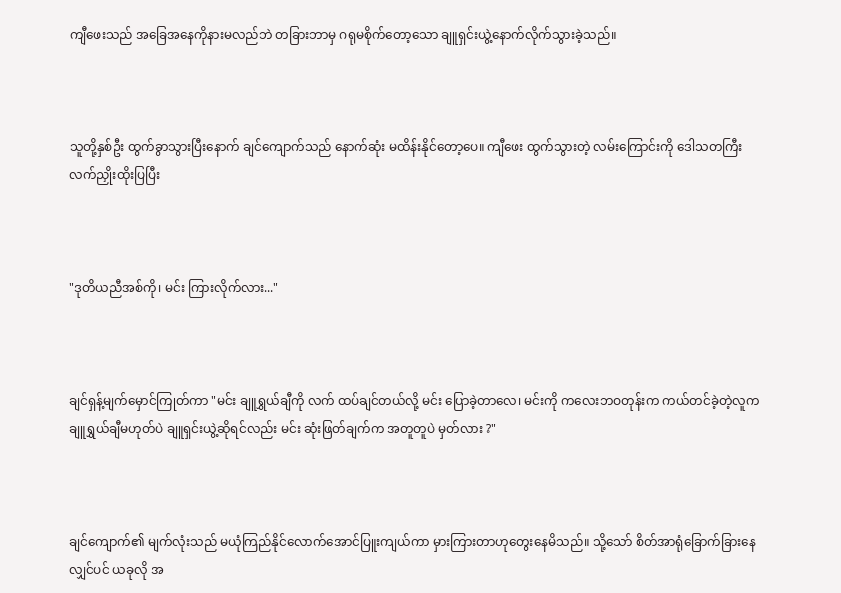ကျီဖေးသည် အခြေအနေကိုနားမလည်ဘဲ တခြားဘာမှ ဂရုမစိုက်တော့သော ချူရှင်းယွဲ့နောက်လိုက်သွားခဲ့သည်။



သူတို့နှစ်ဦး ထွက်ခွာသွားပြီးနောက် ချင်ကျောက်သည် နောက်ဆုံး မထိန်းနိုင်တော့ပေ။ ကျီဖေး ထွက်သွားတဲ့ လမ်းကြောင်းကို ဒေါသတကြီး လက်ညှိုးထိုးပြပြီး



"ဒုတိယညီအစ်ကို၊ မင်း ကြားလိုက်လား..."



ချင်ရှန့်မျက်မှောင်ကြုတ်ကာ "မင်း ချူရွှယ်ချီကို လက် ထပ်ချင်တယ်လို့ မင်း ပြောခဲ့တာလေ၊ မင်းကို ကလေးဘဝတုန်းက ကယ်တင်ခဲ့တဲ့လူက ချူရွှယ်ချီမဟုတ်ပဲ ချူရှင်းယွဲ့ဆိုရင်လည်း မင်း ဆုံးဖြတ်ချက်က အတူတူပဲ မှတ်လား ?"



ချင်ကျောက်၏ မျက်လုံးသည် မယုံကြည်နိုင်လောက်အောင်ပြူးကျယ်ကာ မှားကြားတာဟုတွေးနေမိသည်။ သို့သော် စိတ်အာရုံခြောက်ခြားနေလျှင်ပင် ယခုလို အ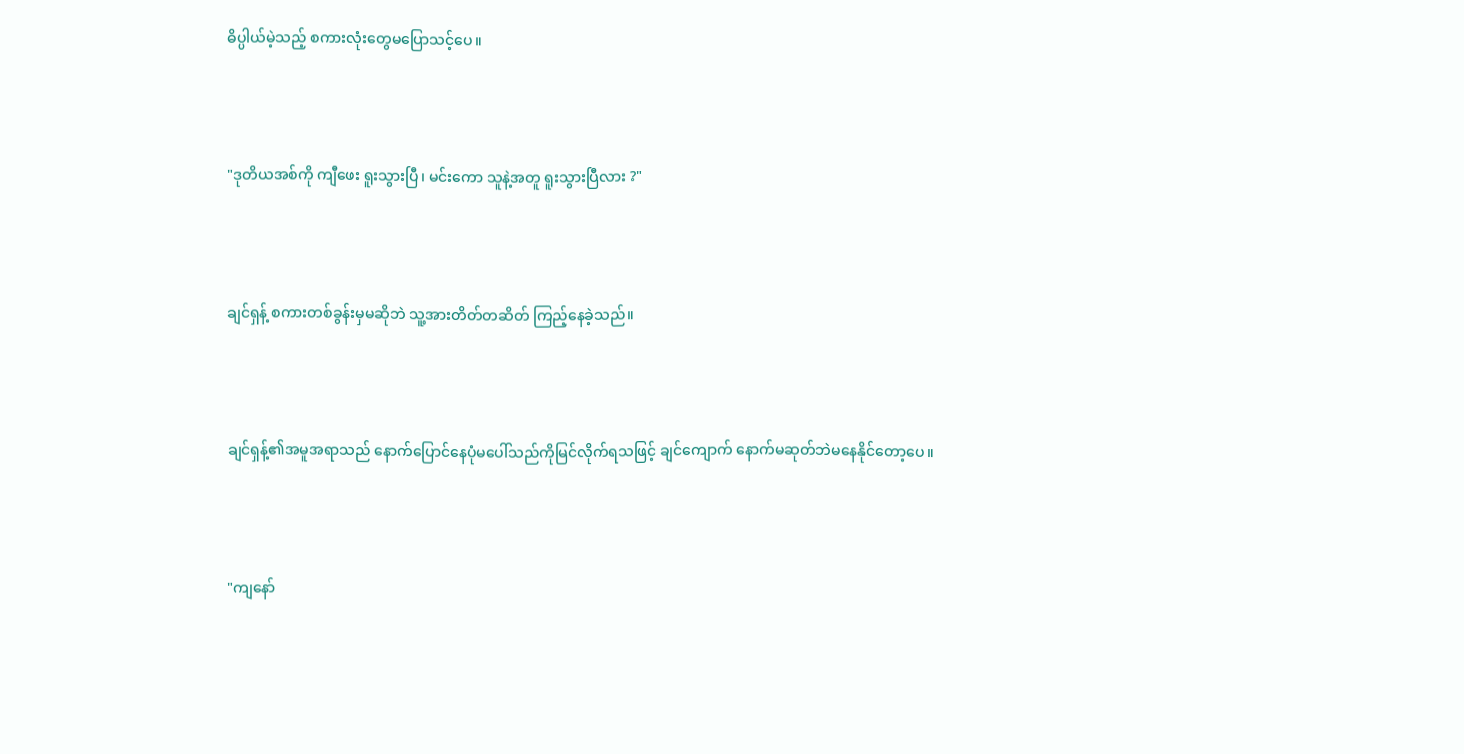ဓိပ္ပါယ်မဲ့သည့် စကားလုံးတွေမပြောသင့်ပေ။



"ဒုတိယအစ်ကို ကျီဖေး ရူးသွားပြီ၊ မင်းကော သူနဲ့အတူ ရူးသွားပြီလား ?"



ချင်ရှန့် စကားတစ်ခွန်းမှမဆိုဘဲ သူ့အားတိတ်တဆိတ် ကြည့်နေခဲ့သည်။



ချင်ရှန့်၏အမူအရာသည် နောက်ပြောင်နေပုံမပေါ်သည်ကိုမြင်လိုက်ရသဖြင့် ချင်ကျောက် နောက်မဆုတ်ဘဲမနေနိုင်တော့ပေ။



"ကျနော်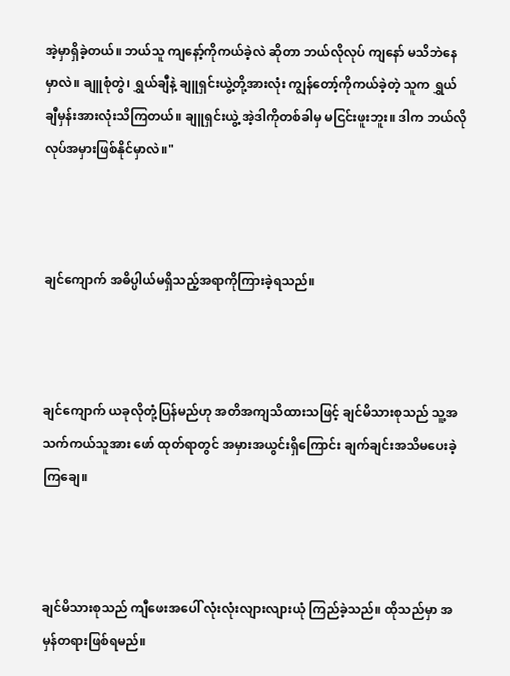အဲ့မှာရှိခဲ့တယ်။ ဘယ်သူ ကျနော့်ကိုကယ်ခဲ့လဲ ဆိုတာ ဘယ်လိုလုပ် ကျနော် မသိဘဲနေမှာလဲ။ ချူစုံတွဲ၊ ရွှယ်ချီနဲ့ ချူရှင်းယွဲ့တို့အားလုံး ကျွန်တော့်ကိုကယ်ခဲ့တဲ့ သူက ရွှယ်ချီမှန်းအားလုံးသိကြတယ်။ ချူရှင်းယွဲ့ အဲ့ဒါကိုတစ်ခါမှ မငြင်းဖူးဘူး။ ဒါက ဘယ်လိုလုပ်အမှားဖြစ်နိုင်မှာလဲ။"



ချင်ကျောက် အဓိပ္ပါယ်မရှိသည့်အရာကိုကြားခဲ့ရသည်။



ချင်ကျောက် ယခုလိုတုံ့ပြန်မည်ဟု အတိအကျသိထားသဖြင့် ချင်မိသားစုသည် သူ့အသက်ကယ်သူအား ဖော် ထုတ်ရာတွင် အမှားအယွင်းရှိကြောင်း ချက်ချင်းအသိမပေးခဲ့ကြချေ။



ချင်မိသားစုသည် ကျီဖေးအပေါ် လုံးလုံးလျားလျားယုံ ကြည်ခဲ့သည်။ ထိုသည်မှာ အမှန်တရားဖြစ်ရမည်။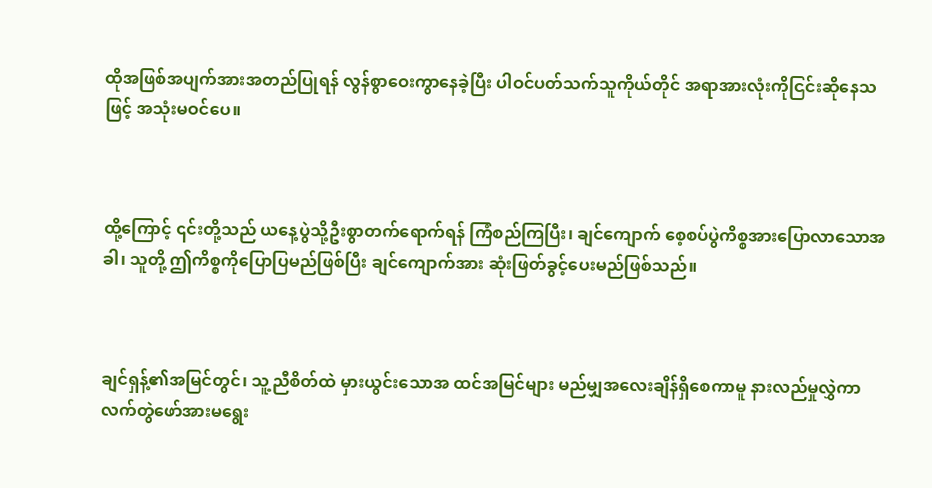ထိုအဖြစ်အပျက်အားအတည်ပြုရန် လွန်စွာဝေးကွာနေခဲ့ပြီး ပါဝင်ပတ်သက်သူကိုယ်တိုင် အရာအားလုံးကိုငြင်းဆိုနေသဖြင့် အသုံးမဝင်ပေ။



ထို့ကြောင့် ၎င်းတို့သည် ယနေ့ပွဲသို့ဦးစွာတက်ရောက်ရန် ကြံစည်ကြပြီး၊ ချင်ကျောက် စေ့စပ်ပွဲကိစ္စအားပြောလာသောအခါ၊ သူတို့ ဤကိစ္စကိုပြောပြမည်ဖြစ်ပြီး ချင်ကျောက်အား ဆုံးဖြတ်ခွင့်ပေးမည်ဖြစ်သည်။



ချင်ရှန့်၏အမြင်တွင်၊ သူ့ညီစိတ်ထဲ မှားယွင်းသောအ ထင်အမြင်များ မည်မျှအလေးချိန်ရှိစေကာမူ နားလည်မှုလွှဲကာ လက်တွဲဖော်အားမရွေး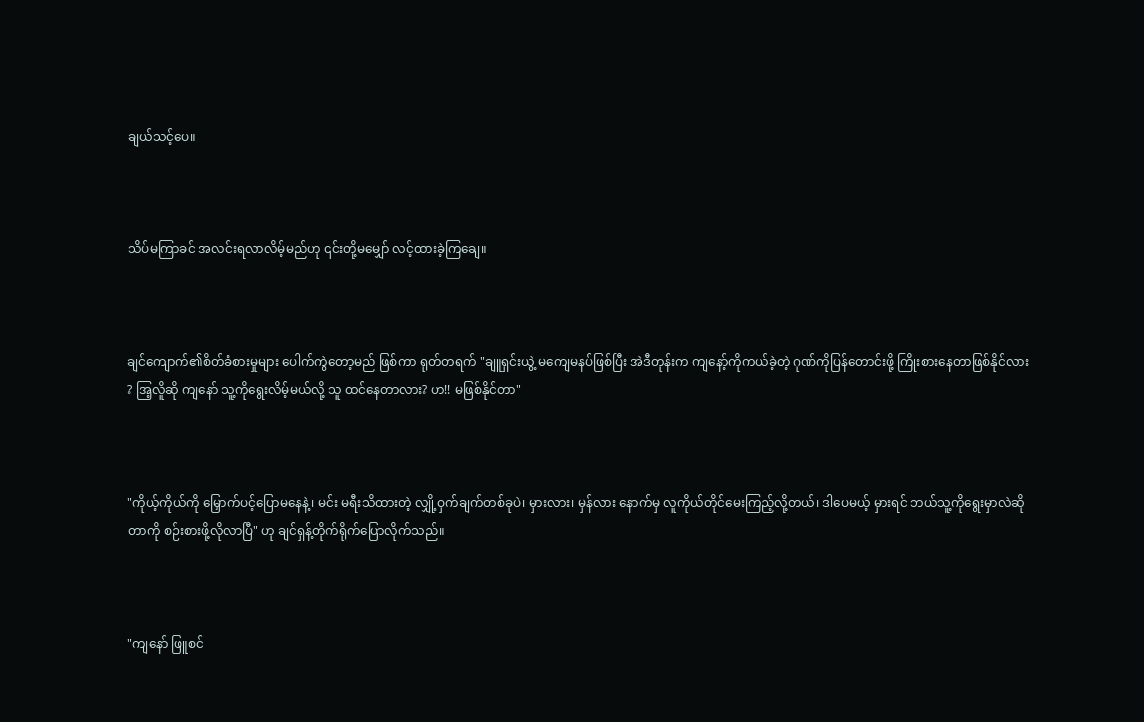ချယ်သင့်ပေ။



သိပ်မကြာခင် အလင်းရလာလိမ့်မည်ဟု ၎င်းတို့မမျှော် လင့်ထားခဲ့ကြချေ။



ချင်ကျောက်၏စိတ်ခံစားမှုများ ပေါက်ကွဲတော့မည် ဖြစ်ကာ ရုတ်တရက် "ချူရှင်းယွဲ့ မကျေမနပ်ဖြစ်ပြီး အဲဒီတုန်းက ကျနော့်ကိုကယ်ခဲ့တဲ့ ဂုဏ်ကိုပြန်တောင်းဖို့ ကြိုးစားနေတာဖြစ်နိုင်လား ? အြ့လိူဆို ကျနော် သူ့ကိုရွေးလိမ့်မယ်လို့ သူ ထင်နေတာလား? ဟ!! မဖြစ်နိုင်တာ"



"ကိုယ့်ကိုယ်ကို မြှောက်ပင့်ပြောမနေနဲ့၊ မင်း မရီးသိထားတဲ့ လျှို့ဝှက်ချက်တစ်ခုပဲ၊ မှားလား၊ မှန်လား နောက်မှ လူကိုယ်တိုင်မေးကြည့်လို့တယ်၊ ဒါပေမယ့် မှားရင် ဘယ်သူ့ကိုရွေးမှာလဲဆိုတာကို စဉ်းစားဖို့လိုလာပြီ" ဟု ချင်ရှန့်တိုက်ရိုက်ပြောလိုက်သည်။



"ကျနော် ဖြူစင်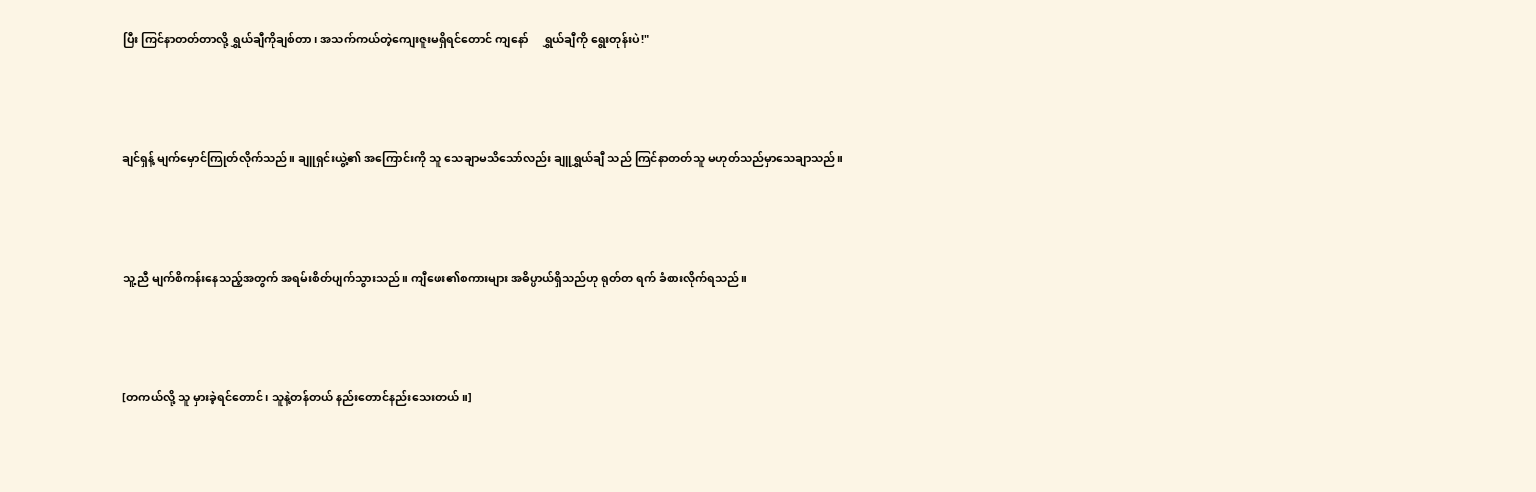ပြီး ကြင်နာတတ်တာလို့ ရွှယ်ချီကိုချစ်တာ၊ အသက်ကယ်တဲ့ကျေးဇူးမရှိရင်တောင် ကျနော်     ရွှယ်ချီကို ရွေးတုန်းပဲ!"



ချင်ရှန့် မျက်မှောင်ကြုတ်လိုက်သည်။ ချူရှင်းယွဲ့၏ အကြောင်းကို သူ သေချာမသိသော်လည်း ချူရွှယ်ချီ သည် ကြင်နာတတ်သူ မဟုတ်သည်မှာသေချာသည်။



သူ့ညီ မျက်စိကန်းနေသည့်အတွက် အရမ်းစိတ်ပျက်သွားသည်။ ကျီဖေး၏စကားများ အဓိပ္ပာယ်ရှိသည်ဟု ရုတ်တ ရက် ခံစားလိုက်ရသည်။



[တကယ်လို့ သူ မှားခဲ့ရင်တောင်၊ သူနဲ့တန်တယ် နည်းတောင်နည်းသေးတယ်။]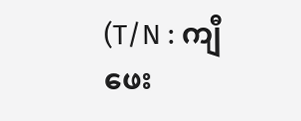(T/N : ကျီဖေး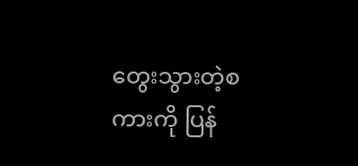တွေးသွားတဲ့စကားကို ပြန်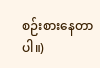စဉ်းစားနေတာပါ။)